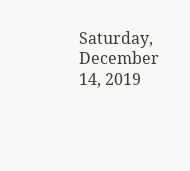Saturday, December 14, 2019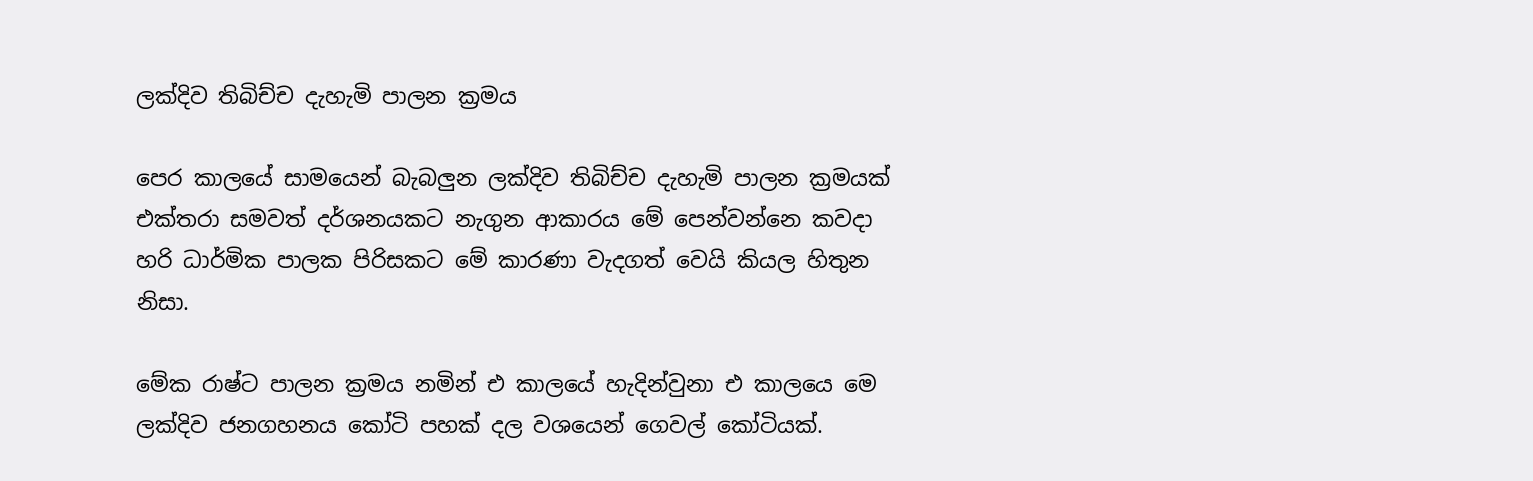ලක්දිව තිබිච්ච දැහැමි පාලන ක්‍රමය

පෙර කාලයේ සාමයෙන් බැබලුන ලක්දිව තිබිච්ච දැහැමි පාලන ක්‍රමයක් එක්තරා සමවත් දර්ශනයකට නැගුන ආකාරය මේ පෙන්වන්නෙ කවදා හරි ධාර්මික පාලක පිරිසකට මේ කාරණා වැදගත් වෙයි කියල හිතුන නිසා.

මේක රාෂ්ට පාලන ක්‍රමය නමින් එ කාලයේ හැදින්වුනා එ කාලයෙ මෙ ලක්දිව ජනගහනය කෝටි පහක් දල වශයෙන් ගෙවල් කෝටියක්.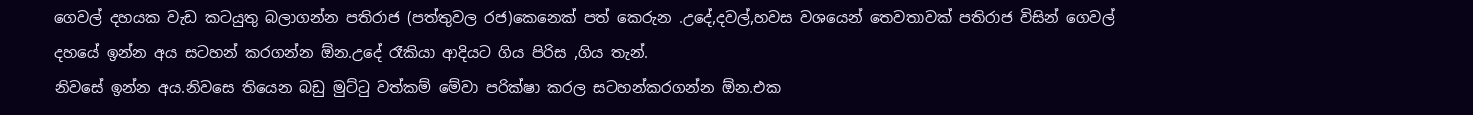ගෙවල් දහයක වැඩ කටයුතු බලාගන්න පතිරාජ (පත්තුවල රජ)කෙනෙක් පත් කෙරුන .උදේ,දවල්,හවස වශයෙන් තෙවතාවක් පතිරාජ විසින් ගෙවල් දහයේ ඉන්න අය සටහන් කරගන්න ඕන.උදේ රෑකියා ආදියට ගිය පිරිස ,ගිය තැන්.
නිවසේ ඉන්න අය.නිවසෙ තියෙන බඩු මුට්ටු වත්කම් මේවා පරික්ෂා කරල සටහන්කරගන්න ඕන.එක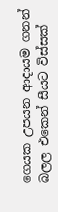ගෙයක උපයන ආදායම ගනන් බලල එකෙන් සීයට විස්සක්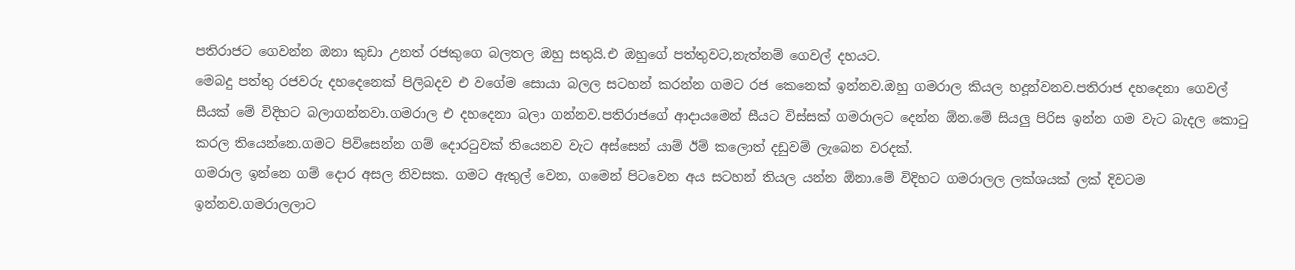පතිරාජට ගෙවන්න ඔනා කුඩා උනත් රජකුගෙ බලතල ඔහු සතුයි.එ ඔහුගේ පත්තුවට,නැත්නම් ගෙවල් දහයට.
මෙබදු පත්තු රජවරු දහදෙනෙක් පිලිබදව එ වගේම සොයා බලල සටහන් කරන්න ගමට රජ කෙනෙක් ඉන්නව.ඔහු ගමරාල කියල හදූන්වනව.පතිරාජ දහදෙනා ගෙවල් සීයක් මේ විදිහට බලාගන්නවා.ගමරාල එ දහදෙනා බලා ගන්නව.පතිරාජගේ ආදායමෙන් සීයට විස්සක් ගමරාලට දෙන්න ඕන.මේ සියලු පිරිස ඉන්න ගම වැට බැදල කොටු කරල තියෙන්නෙ.ගමට පිවිසෙන්න ගම් දොරටුවක් තියෙනව වැට අස්සෙන් යාම් ඊම් කලොත් දඩුවම් ලැබෙන වරදක්.
ගමරාල ඉන්නෙ ගම් දොර අසල නිවසක. ගමට ඇතුල් වෙන, ගමෙන් පිටවෙන අය සටහන් තියල යන්න ඕනා.මේ විදිහට ගමරාලල ලක්ශයක් ලක් දිවටම ඉන්නව.ගමරාලලාට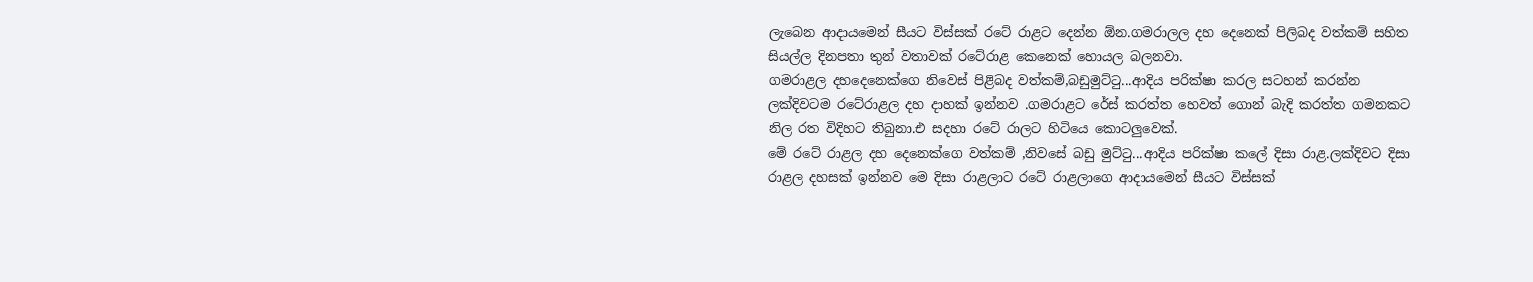ලැබෙන ආදායමෙන් සීයට විස්සක් රටේ රාළට දෙන්න ඕන.ගමරාලල දහ දෙනෙක් පිලිබද වත්කම් සහිත සියල්ල දිනපතා තුන් වතාවක් රටේරාළ කෙනෙක් හොයල බලනවා.
ගමරාළල දහදෙනෙක්ගෙ නිවෙස් පිළිබද වත්කම්,බඩුමුට්ටු...ආදිය පරික්ෂා කරල සටහන් කරන්න ලක්දිවටම රටේරාළල දහ දාහක් ඉන්නව .ගමරාළට රේස් කරත්ත හෙවත් ගොන් බැදි කරත්ත ගමනකට නිල රත විදිහට තිබුනා.එ සදහා රටේ රාලට හිටියෙ කොටලුවෙක්.
මේ රටේ රාළල දහ දෙනෙක්ගෙ වත්කම් ,නිවසේ බඩු මුට්ටු...ආදිය පරික්ෂා කලේ දිසා රාළ.ලක්දිවට දිසා රාළල දහසක් ඉන්නව මෙ දිසා රාළලාට රටේ රාළලාගෙ ආදායමෙන් සීයට විස්සක්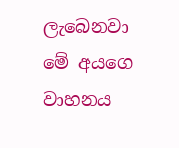ලැබෙනවා මේ අයගෙ වාහනය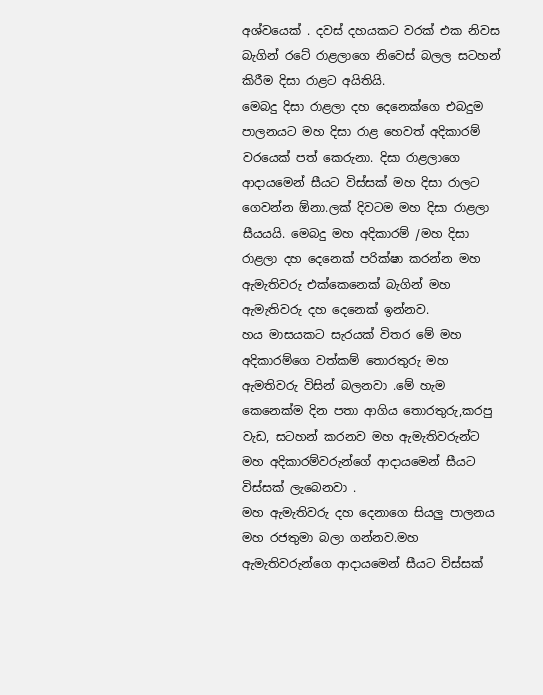අශ්වයෙක් . දවස් දහයකට වරක් එක නිවස බැගින් රටේ රාළලාගෙ නිවෙස් බලල සටහන් කිරීම දිසා රාළට අයිතියි.
මෙබදු දිසා රාළලා දහ දෙනෙක්ගෙ එබදුම පාලනයට මහ දිසා රාළ හෙවත් අදිකාරම් වරයෙක් පත් කෙරුනා. දිසා රාළලාගෙ ආදායමෙන් සීයට විස්සක් මහ දිසා රාලට ගෙවන්න ඕනා.ලක් දිවටම මහ දිසා රාළලා සීයයයි. මෙබදු මහ අදිකාරම් /මහ දිසා රාළලා දහ දෙනෙක් පරික්ෂා කරන්න මහ ඇමැතිවරු එක්කෙනෙක් බැගින් මහ ඇමැතිවරු දහ දෙනෙක් ඉන්නව.
හය මාසයකට සැරයක් විතර මේ මහ අදිකාරම්ගෙ වත්කම් තොරතුරු මහ ඇමතිවරු විසින් බලනවා .මේ හැම කෙනෙක්ම දින පතා ආගිය තොරතුරු,කරපු වැඩ, සටහන් කරනව මහ ඇමැතිවරුන්ට මහ අදිකාරම්වරුන්ගේ ආදායමෙන් සීයට විස්සක් ලැබෙනවා .
මහ ඇමැතිවරු දහ දෙනාගෙ සියලු පාලනය මහ රජතුමා බලා ගන්නව.මහ ඇමැතිවරුන්ගෙ ආදායමෙන් සීයට විස්සක්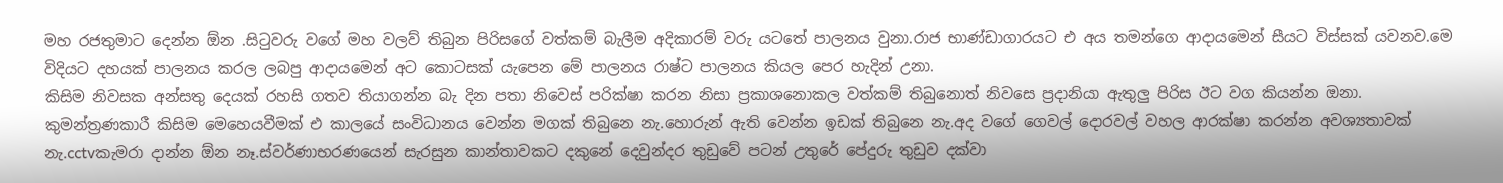මහ රජතුමාට දෙන්න ඕන .සිටුවරු වගේ මහ වලව් තිබුන පිරිසගේ වත්කම් බැලීම අදිකාරම් වරු යටතේ පාලනය වුනා.රාජ භාණ්ඩාගාරයට එ අය තමන්ගෙ ආදායමෙන් සීයට විස්සක් යවනව.මෙ විදියට දහයක් පාලනය කරල ලබපු ආදායමෙන් අට කොටසක් යැපෙන මේ පාලනය රාෂ්ට පාලනය කියල පෙර හැදින් උනා.
කිසිම නිවසක අන්සතු දෙයක් රහසි ගතව තියාගන්න බැ දින පතා නිවෙස් පරික්ෂා කරන නිසා ප්‍රකාශනොකල වත්කම් තිබුනොත් නිවසෙ ප්‍රදානියා ඇතුලු පිරිස ඊට වග කියන්න ඔනා.
කුමන්ත්‍රණකාරී කිසිම මෙහෙයවීමක් එ කාලයේ සංවිධානය වෙන්න මගක් තිබුනෙ නැ.හොරුන් ඇති වෙන්න ඉඩක් තිබුනෙ නැ.අද වගේ ගෙවල් දොරවල් වහල ආරක්ෂා කරන්න අවශ්‍යතාවක් නැ.cctvකැමරා දාන්න ඕන නෑ.ස්වර්ණාභරණයෙන් සැරසුන කාන්තාවකට දකුනේ දෙවුන්දර තුඩුවේ පටන් උතුරේ පේදුරු තුඩුව දක්වා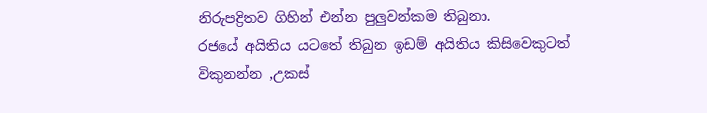නිරුපද්‍රිතව ගිහින් එන්න පුලුවන්කම තිබුනා.
රජයේ අයිතිය යටතේ තිබුන ඉඩම් අයිතිය කිසිවෙකුටත් විකුනන්න ,උකස්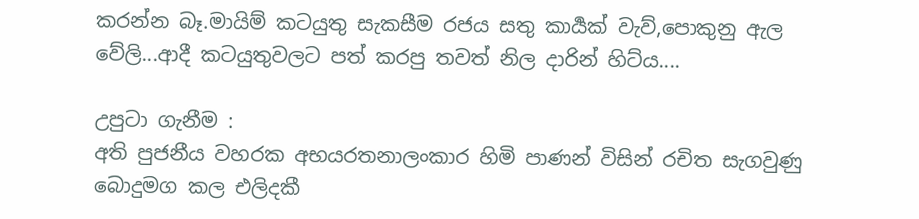කරන්න බෑ.මායිම් කටයුතු සැකසීම රජය සතු කාර්‍යක් වැව්,පොකුනු ඇල වේලි...ආදී කටයුතුවලට පත් කරපු තවත් නිල දාරින් හිට්ය....

උපුටා ගැනීම :
අති පුජනීය වහරක අභයරතනාලංකාර හිමි පාණන් විසින් රචිත සැගවුණු බොදුමග කල එලිදකී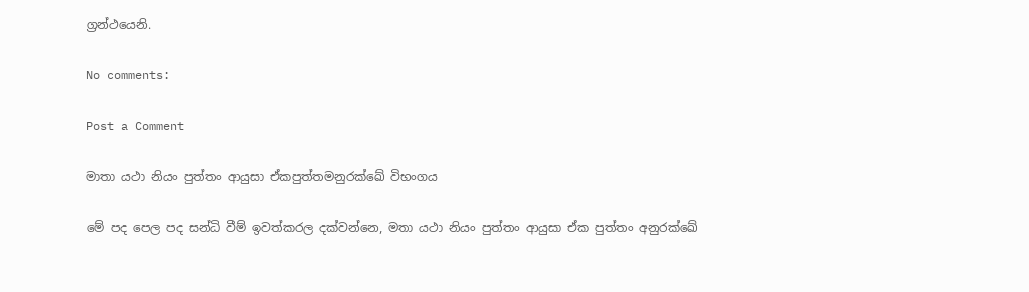ග්‍රන්ථයෙනි.

No comments:

Post a Comment

මාතා යථා නියං පුත්තං ආයුසා ඒකපුත්තමනුරක්ඛේ විභංගය

මේ පද පෙල පද සන්ධි වීම් ඉවත්කරල දක්වන්නෙ, මතා යථා නියං පුත්තං ආයුසා ඒක පුත්තං අනුරක්ඛේ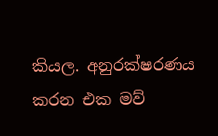කියල. අනුරක්ෂරණය කරන එක මව්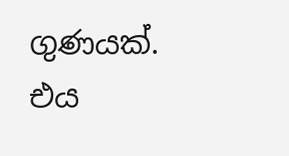ගුණයක්. එය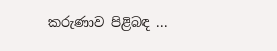කරුණාව පිළිබඳ ...